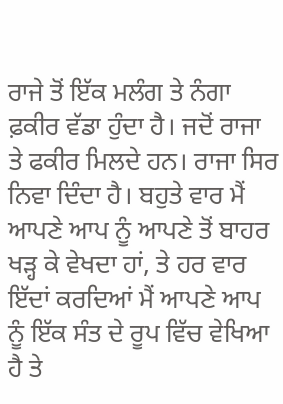ਰਾਜੇ ਤੋਂ ਇੱਕ ਮਲੰਗ ਤੇ ਨੰਗਾ ਫ਼ਕੀਰ ਵੱਡਾ ਹੁੰਦਾ ਹੈ। ਜਦੋਂ ਰਾਜਾ ਤੇ ਫਕੀਰ ਮਿਲਦੇ ਹਨ। ਰਾਜਾ ਸਿਰ ਨਿਵਾ ਦਿੰਦਾ ਹੈ। ਬਹੁਤੇ ਵਾਰ ਮੈਂ ਆਪਣੇ ਆਪ ਨੂੰ ਆਪਣੇ ਤੋਂ ਬਾਹਰ ਖੜ੍ਹ ਕੇ ਵੇਖਦਾ ਹਾਂ, ਤੇ ਹਰ ਵਾਰ ਇੱਦਾਂ ਕਰਦਿਆਂ ਮੈਂ ਆਪਣੇ ਆਪ ਨੂੰ ਇੱਕ ਸੰਤ ਦੇ ਰੂਪ ਵਿੱਚ ਵੇਖਿਆ ਹੈ ਤੇ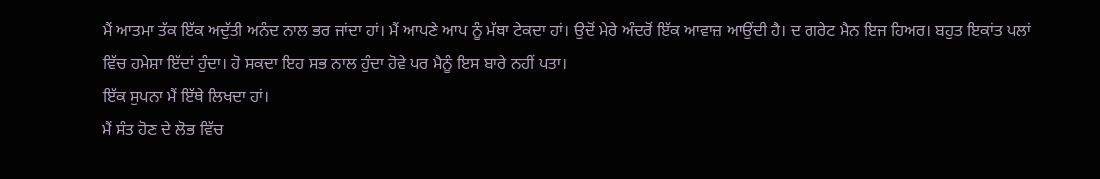ਮੈਂ ਆਤਮਾ ਤੱਕ ਇੱਕ ਅਦੁੱਤੀ ਅਨੰਦ ਨਾਲ ਭਰ ਜਾਂਦਾ ਹਾਂ। ਮੈਂ ਆਪਣੇ ਆਪ ਨੂੰ ਮੱਥਾ ਟੇਕਦਾ ਹਾਂ। ਉਦੋਂ ਮੇਰੇ ਅੰਦਰੋਂ ਇੱਕ ਆਵਾਜ਼ ਆਉਂਦੀ ਹੈ। ਦ ਗਰੇਟ ਮੈਨ ਇਜ ਹਿਅਰ। ਬਹੁਤ ਇਕਾਂਤ ਪਲਾਂ ਵਿੱਚ ਹਮੇਸ਼ਾ ਇੱਦਾਂ ਹੁੰਦਾ। ਹੋ ਸਕਦਾ ਇਹ ਸਭ ਨਾਲ ਹੁੰਦਾ ਹੋਵੇ ਪਰ ਮੈਨੂੰ ਇਸ ਬਾਰੇ ਨਹੀਂ ਪਤਾ।
ਇੱਕ ਸੁਪਨਾ ਮੈਂ ਇੱਥੇ ਲਿਖਦਾ ਹਾਂ।
ਮੈਂ ਸੰਤ ਹੋਣ ਦੇ ਲੋਭ ਵਿੱਚ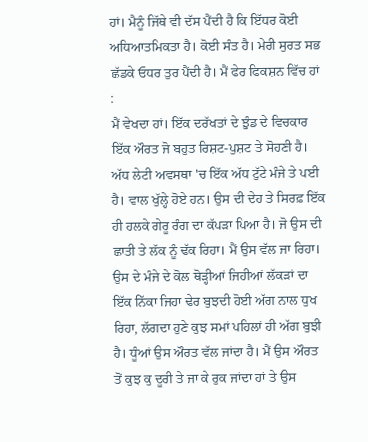ਹਾਂ। ਮੈਨੂੰ ਜਿੱਥੇ ਵੀ ਦੱਸ ਪੈਂਦੀ ਹੈ ਕਿ ਇੱਧਰ ਕੋਈ ਅਧਿਆਤਮਿਕਤਾ ਹੈ। ਕੋਈ ਸੰਤ ਹੈ। ਮੇਰੀ ਸੁਰਤ ਸਭ ਛੱਡਕੇ ਓਧਰ ਤੁਰ ਪੈਂਦੀ ਹੈ। ਮੈਂ ਫੇਰ ਫਿਕਸ਼ਨ ਵਿੱਚ ਹਾਂ :
ਮੈਂ ਵੇਖਦਾ ਹਾਂ। ਇੱਕ ਦਰੱਖਤਾਂ ਦੇ ਝੁੰਡ ਦੇ ਵਿਚਕਾਰ ਇੱਕ ਔਰਤ ਜੋ ਬਹੁਤ ਰਿਸ਼ਟ-ਪੁਸ਼ਟ ਤੇ ਸੋਹਣੀ ਹੈ। ਅੱਧ ਲੇਟੀ ਅਵਸਥਾ 'ਚ ਇੱਕ ਅੱਧ ਟੁੱਟੇ ਮੰਜੇ ਤੇ ਪਈ ਹੈ। ਵਾਲ ਖੁੱਲ੍ਹੇ ਹੋਏ ਹਨ। ਉਸ ਦੀ ਦੇਹ ਤੇ ਸਿਰਫ਼ ਇੱਕ ਹੀ ਹਲਕੇ ਗੇਰੂ ਰੰਗ ਦਾ ਕੱਪੜਾ ਪਿਆ ਹੈ। ਜੋ ਉਸ ਦੀ ਛਾਤੀ ਤੇ ਲੱਕ ਨੂੰ ਢੱਕ ਰਿਹਾ। ਮੈਂ ਉਸ ਵੱਲ ਜਾ ਰਿਹਾ। ਉਸ ਦੇ ਮੰਜੇ ਦੇ ਕੋਲ ਥੋੜ੍ਹੀਆਂ ਜਿਹੀਆਂ ਲੱਕੜਾਂ ਦਾ ਇੱਕ ਨਿੱਕਾ ਜਿਹਾ ਢੇਰ ਬੁਝਦੀ ਹੋਈ ਅੱਗ ਨਾਲ ਧੁਖ ਰਿਹਾ, ਲੱਗਦਾ ਹੁਣੇ ਕੁਝ ਸਮਾਂ ਪਹਿਲਾਂ ਹੀ ਅੱਗ ਬੁਝੀ ਹੈ। ਧੂੰਆਂ ਉਸ ਔਰਤ ਵੱਲ ਜਾਂਦਾ ਹੈ। ਮੈਂ ਉਸ ਔਰਤ ਤੋਂ ਕੁਝ ਕੁ ਦੂਰੀ ਤੇ ਜਾ ਕੇ ਰੁਕ ਜਾਂਦਾ ਹਾਂ ਤੇ ਉਸ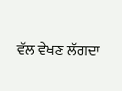ਵੱਲ ਵੇਖਣ ਲੱਗਦਾ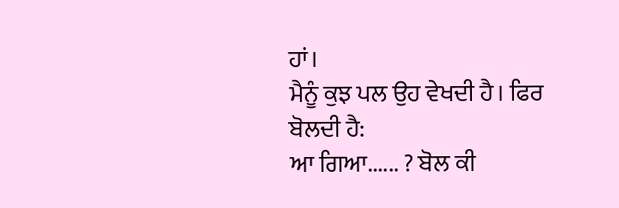ਹਾਂ।
ਮੈਨੂੰ ਕੁਝ ਪਲ ਉਹ ਵੇਖਦੀ ਹੈ। ਫਿਰ ਬੋਲਦੀ ਹੈ:
ਆ ਗਿਆ...... ? ਬੋਲ ਕੀ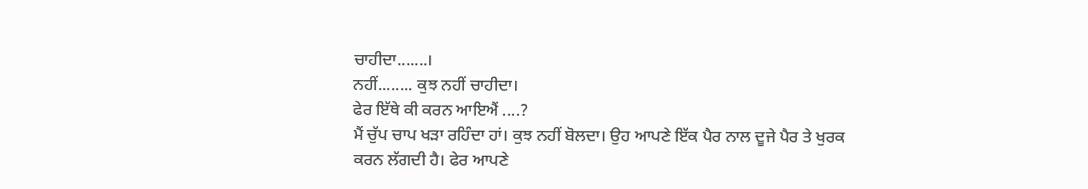ਚਾਹੀਦਾ.......।
ਨਹੀਂ........ ਕੁਝ ਨਹੀਂ ਚਾਹੀਦਾ।
ਫੇਰ ਇੱਥੇ ਕੀ ਕਰਨ ਆਇਐਂ ....?
ਮੈਂ ਚੁੱਪ ਚਾਪ ਖੜਾ ਰਹਿੰਦਾ ਹਾਂ। ਕੁਝ ਨਹੀਂ ਬੋਲਦਾ। ਉਹ ਆਪਣੇ ਇੱਕ ਪੈਰ ਨਾਲ ਦੂਜੇ ਪੈਰ ਤੇ ਖੁਰਕ ਕਰਨ ਲੱਗਦੀ ਹੈ। ਫੇਰ ਆਪਣੇ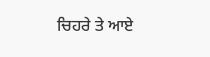ਚਿਹਰੇ ਤੇ ਆਏ